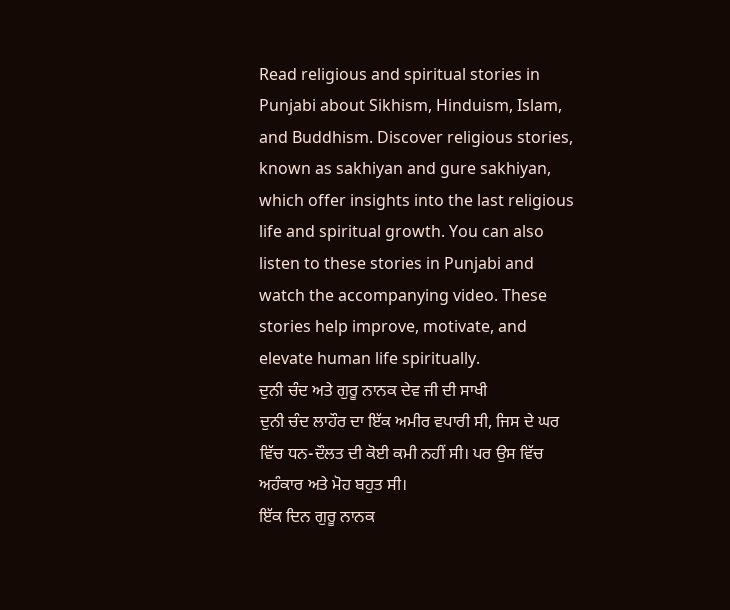Read religious and spiritual stories in Punjabi about Sikhism, Hinduism, Islam, and Buddhism. Discover religious stories, known as sakhiyan and gure sakhiyan, which offer insights into the last religious life and spiritual growth. You can also listen to these stories in Punjabi and watch the accompanying video. These stories help improve, motivate, and elevate human life spiritually.
ਦੁਨੀ ਚੰਦ ਅਤੇ ਗੁਰੂ ਨਾਨਕ ਦੇਵ ਜੀ ਦੀ ਸਾਖੀ
ਦੁਨੀ ਚੰਦ ਲਾਹੌਰ ਦਾ ਇੱਕ ਅਮੀਰ ਵਪਾਰੀ ਸੀ, ਜਿਸ ਦੇ ਘਰ ਵਿੱਚ ਧਨ-ਦੌਲਤ ਦੀ ਕੋਈ ਕਮੀ ਨਹੀਂ ਸੀ। ਪਰ ਉਸ ਵਿੱਚ ਅਹੰਕਾਰ ਅਤੇ ਮੋਹ ਬਹੁਤ ਸੀ।
ਇੱਕ ਦਿਨ ਗੁਰੂ ਨਾਨਕ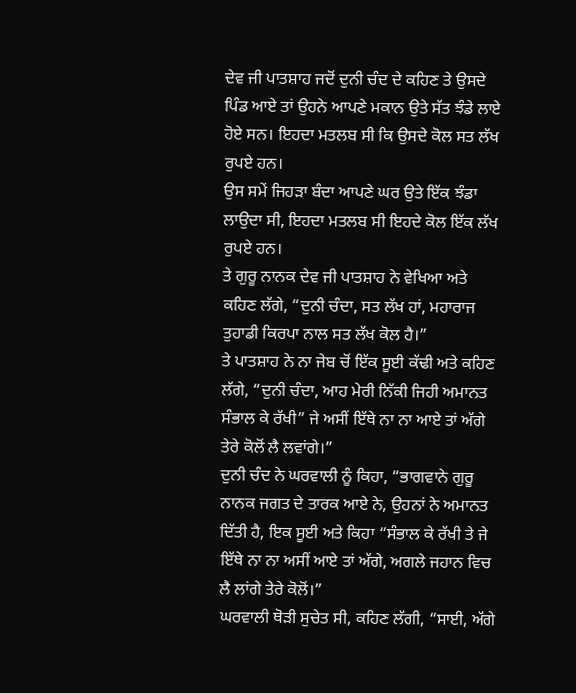ਦੇਵ ਜੀ ਪਾਤਸ਼ਾਹ ਜਦੋਂ ਦੁਨੀ ਚੰਦ ਦੇ ਕਹਿਣ ਤੇ ਉਸਦੇ ਪਿੰਡ ਆਏ ਤਾਂ ਉਹਨੇ ਆਪਣੇ ਮਕਾਨ ਉਤੇ ਸੱਤ ਝੰਡੇ ਲਾਏ ਹੋਏ ਸਨ। ਇਹਦਾ ਮਤਲਬ ਸੀ ਕਿ ਉਸਦੇ ਕੋਲ ਸਤ ਲੱਖ ਰੁਪਏ ਹਨ।
ਉਸ ਸਮੇਂ ਜਿਹੜਾ ਬੰਦਾ ਆਪਣੇ ਘਰ ਉਤੇ ਇੱਕ ਝੰਡਾ ਲਾਉਦਾ ਸੀ, ਇਹਦਾ ਮਤਲਬ ਸੀ ਇਹਦੇ ਕੋਲ ਇੱਕ ਲੱਖ ਰੁਪਏ ਹਨ।
ਤੇ ਗੁਰੂ ਨਾਨਕ ਦੇਵ ਜੀ ਪਾਤਸ਼ਾਹ ਨੇ ਵੇਖਿਆ ਅਤੇ ਕਹਿਣ ਲੱਗੇ, “ਦੁਨੀ ਚੰਦਾ, ਸਤ ਲੱਖ ਹਾਂ, ਮਹਾਰਾਜ ਤੁਹਾਡੀ ਕਿਰਪਾ ਨਾਲ ਸਤ ਲੱਖ ਕੋਲ ਹੈ।”
ਤੇ ਪਾਤਸ਼ਾਹ ਨੇ ਨਾ ਜੇਬ ਚੋਂ ਇੱਕ ਸੂਈ ਕੱਢੀ ਅਤੇ ਕਹਿਣ ਲੱਗੇ, “ਦੁਨੀ ਚੰਦਾ, ਆਹ ਮੇਰੀ ਨਿੱਕੀ ਜਿਹੀ ਅਮਾਨਤ ਸੰਭਾਲ ਕੇ ਰੱਖੀ” ਜੇ ਅਸੀਂ ਇੱਥੇ ਨਾ ਨਾ ਆਏ ਤਾਂ ਅੱਗੇ ਤੇਰੇ ਕੋਲੋਂ ਲੈ ਲਵਾਂਗੇ।”
ਦੁਨੀ ਚੰਦ ਨੇ ਘਰਵਾਲੀ ਨੂੰ ਕਿਹਾ, “ਭਾਗਵਾਨੇ ਗੁਰੂ ਨਾਨਕ ਜਗਤ ਦੇ ਤਾਰਕ ਆਏ ਨੇ, ਉਹਨਾਂ ਨੇ ਅਮਾਨਤ ਦਿੱਤੀ ਹੈ, ਇਕ ਸੂਈ ਅਤੇ ਕਿਹਾ “ਸੰਭਾਲ ਕੇ ਰੱਖੀ ਤੇ ਜੇ ਇੱਥੇ ਨਾ ਨਾ ਅਸੀਂ ਆਏ ਤਾਂ ਅੱਗੇ, ਅਗਲੇ ਜਹਾਨ ਵਿਚ ਲੈ ਲਾਂਗੇ ਤੇਰੇ ਕੋਲੋਂ।”
ਘਰਵਾਲੀ ਥੋੜੀ ਸੁਚੇਤ ਸੀ, ਕਹਿਣ ਲੱਗੀ, “ਸਾਈ, ਅੱਗੇ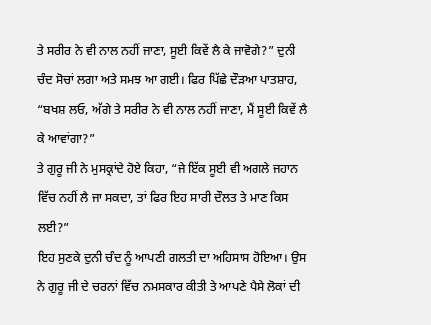ਤੇ ਸਰੀਰ ਨੇ ਵੀ ਨਾਲ ਨਹੀਂ ਜਾਣਾ, ਸੂਈ ਕਿਵੇਂ ਲੈ ਕੇ ਜਾਵੋਗੇ?” ਦੁਨੀ ਚੰਦ ਸੋਚਾਂ ਲਗਾ ਅਤੇ ਸਮਝ ਆ ਗਈ। ਫਿਰ ਪਿੱਛੇ ਦੌੜਆ ਪਾਤਸ਼ਾਹ, “ਬਖਸ਼ ਲਓ, ਅੱਗੇ ਤੇ ਸਰੀਰ ਨੇ ਵੀ ਨਾਲ ਨਹੀਂ ਜਾਣਾ, ਮੈਂ ਸੂਈ ਕਿਵੇਂ ਲੈ ਕੇ ਆਵਾਂਗਾ?”
ਤੇ ਗੁਰੂ ਜੀ ਨੇ ਮੁਸਕ੍ਰਾਂਦੇ ਹੋਏ ਕਿਹਾ, “ਜੇ ਇੱਕ ਸੂਈ ਵੀ ਅਗਲੇ ਜਹਾਨ ਵਿੱਚ ਨਹੀਂ ਲੈ ਜਾ ਸਕਦਾ, ਤਾਂ ਫਿਰ ਇਹ ਸਾਰੀ ਦੌਲਤ ਤੇ ਮਾਣ ਕਿਸ ਲਈ?”
ਇਹ ਸੁਣਕੇ ਦੁਨੀ ਚੰਦ ਨੂੰ ਆਪਣੀ ਗਲਤੀ ਦਾ ਅਹਿਸਾਸ ਹੋਇਆ। ਉਸ ਨੇ ਗੁਰੂ ਜੀ ਦੇ ਚਰਨਾਂ ਵਿੱਚ ਨਮਸਕਾਰ ਕੀਤੀ ਤੇ ਆਪਣੇ ਪੈਸੇ ਲੋਕਾਂ ਦੀ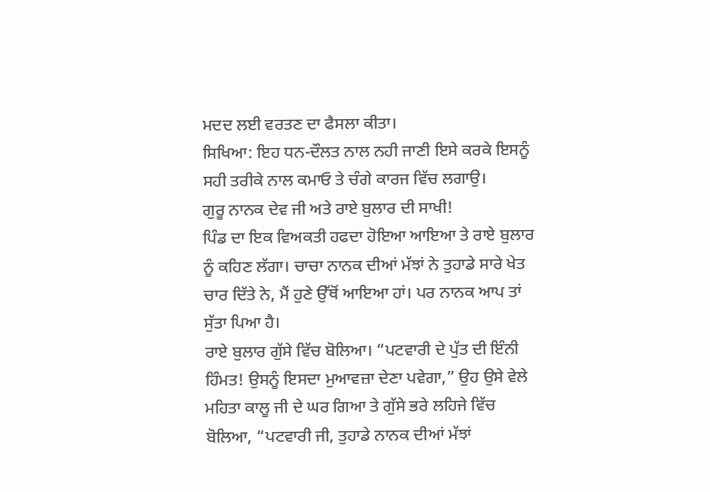ਮਦਦ ਲਈ ਵਰਤਣ ਦਾ ਫੈਸਲਾ ਕੀਤਾ।
ਸਿਖਿਆ: ਇਹ ਧਨ-ਦੌਲਤ ਨਾਲ ਨਹੀ ਜਾਣੀ ਇਸੇ ਕਰਕੇ ਇਸਨੂੰ ਸਹੀ ਤਰੀਕੇ ਨਾਲ ਕਮਾਓ ਤੇ ਚੰਗੇ ਕਾਰਜ ਵਿੱਚ ਲਗਾਉ।
ਗੁਰੂ ਨਾਨਕ ਦੇਵ ਜੀ ਅਤੇ ਰਾਏ ਬੁਲਾਰ ਦੀ ਸਾਖੀ!
ਪਿੰਡ ਦਾ ਇਕ ਵਿਅਕਤੀ ਹਫਦਾ ਹੋਇਆ ਆਇਆ ਤੇ ਰਾਏ ਬੁਲਾਰ ਨੂੰ ਕਹਿਣ ਲੱਗਾ। ਚਾਚਾ ਨਾਨਕ ਦੀਆਂ ਮੱਝਾਂ ਨੇ ਤੁਹਾਡੇ ਸਾਰੇ ਖੇਤ ਚਾਰ ਦਿੱਤੇ ਨੇ, ਮੈਂ ਹੁਣੇ ਉੱਥੋਂ ਆਇਆ ਹਾਂ। ਪਰ ਨਾਨਕ ਆਪ ਤਾਂ ਸੁੱਤਾ ਪਿਆ ਹੈ।
ਰਾਏ ਬੁਲਾਰ ਗੁੱਸੇ ਵਿੱਚ ਬੋਲਿਆ। “ਪਟਵਾਰੀ ਦੇ ਪੁੱਤ ਦੀ ਇੰਨੀ ਹਿੰਮਤ! ਉਸਨੂੰ ਇਸਦਾ ਮੁਆਵਜ਼ਾ ਦੇਣਾ ਪਵੇਗਾ,” ਉਹ ਉਸੇ ਵੇਲੇ ਮਹਿਤਾ ਕਾਲੂ ਜੀ ਦੇ ਘਰ ਗਿਆ ਤੇ ਗੁੱਸੇ ਭਰੇ ਲਹਿਜੇ ਵਿੱਚ ਬੋਲਿਆ, “ਪਟਵਾਰੀ ਜੀ, ਤੁਹਾਡੇ ਨਾਨਕ ਦੀਆਂ ਮੱਝਾਂ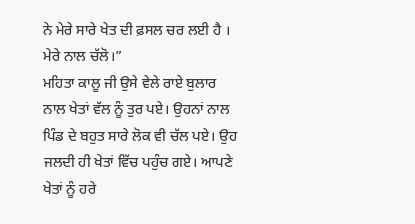ਨੇ ਮੇਰੇ ਸਾਰੇ ਖੇਤ ਦੀ ਫ਼ਸਲ ਚਰ ਲਈ ਹੈ । ਮੇਰੇ ਨਾਲ ਚੱਲੋ।”
ਮਹਿਤਾ ਕਾਲੂ ਜੀ ਉਸੇ ਵੇਲੇ ਰਾਏ ਬੁਲਾਰ ਨਾਲ ਖੇਤਾਂ ਵੱਲ ਨੂੰ ਤੁਰ ਪਏ। ਉਹਨਾਂ ਨਾਲ ਪਿੰਡ ਦੇ ਬਹੁਤ ਸਾਰੇ ਲੋਕ ਵੀ ਚੱਲ ਪਏ। ਉਹ ਜਲਦੀ ਹੀ ਖੇਤਾਂ ਵਿੱਚ ਪਹੁੰਚ ਗਏ। ਆਪਣੇ ਖੇਤਾਂ ਨੂੰ ਹਰੇ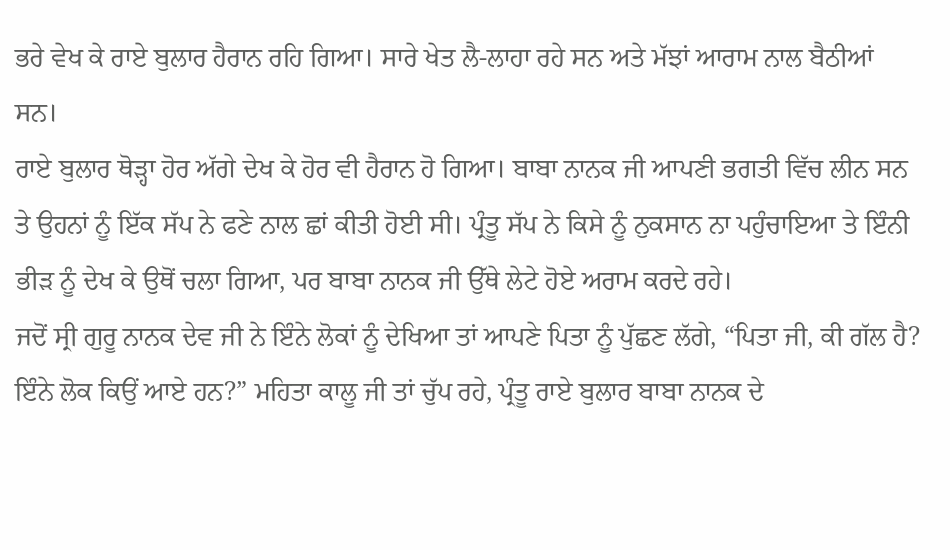ਭਰੇ ਵੇਖ ਕੇ ਰਾਏ ਬੁਲਾਰ ਹੈਰਾਨ ਰਹਿ ਗਿਆ। ਸਾਰੇ ਖੇਤ ਲੈ-ਲਾਹਾ ਰਹੇ ਸਨ ਅਤੇ ਮੱਝਾਂ ਆਰਾਮ ਨਾਲ ਬੈਠੀਆਂ ਸਨ।
ਰਾਏ ਬੁਲਾਰ ਥੋੜ੍ਹਾ ਹੋਰ ਅੱਗੇ ਦੇਖ ਕੇ ਹੋਰ ਵੀ ਹੈਰਾਨ ਹੋ ਗਿਆ। ਬਾਬਾ ਨਾਨਕ ਜੀ ਆਪਣੀ ਭਗਤੀ ਵਿੱਚ ਲੀਨ ਸਨ ਤੇ ਉਹਨਾਂ ਨੂੰ ਇੱਕ ਸੱਪ ਨੇ ਫਣੇ ਨਾਲ ਛਾਂ ਕੀਤੀ ਹੋਈ ਸੀ। ਪ੍ਰੰਤੂ ਸੱਪ ਨੇ ਕਿਸੇ ਨੂੰ ਨੁਕਸਾਨ ਨਾ ਪਹੁੰਚਾਇਆ ਤੇ ਇੰਨੀ ਭੀੜ ਨੂੰ ਦੇਖ ਕੇ ਉਥੋਂ ਚਲਾ ਗਿਆ, ਪਰ ਬਾਬਾ ਨਾਨਕ ਜੀ ਉੱਥੇ ਲੇਟੇ ਹੋਏ ਅਰਾਮ ਕਰਦੇ ਰਹੇ।
ਜਦੋਂ ਸ੍ਰੀ ਗੁਰੂ ਨਾਨਕ ਦੇਵ ਜੀ ਨੇ ਇੰਨੇ ਲੋਕਾਂ ਨੂੰ ਦੇਖਿਆ ਤਾਂ ਆਪਣੇ ਪਿਤਾ ਨੂੰ ਪੁੱਛਣ ਲੱਗੇ, “ਪਿਤਾ ਜੀ, ਕੀ ਗੱਲ ਹੈ? ਇੰਨੇ ਲੋਕ ਕਿਉਂ ਆਏ ਹਨ?” ਮਹਿਤਾ ਕਾਲੂ ਜੀ ਤਾਂ ਚੁੱਪ ਰਹੇ, ਪ੍ਰੰਤੂ ਰਾਏ ਬੁਲਾਰ ਬਾਬਾ ਨਾਨਕ ਦੇ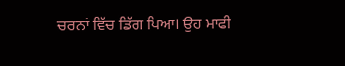ਚਰਨਾਂ ਵਿੱਚ ਡਿੱਗ ਪਿਆ। ਉਹ ਮਾਫੀ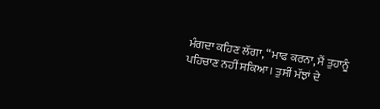ਮੰਗਦਾ ਕਹਿਣ ਲੱਗਾ, “ਮਾਫ ਕਰਨਾ, ਮੈਂ ਤੁਹਾਨੂੰ ਪਹਿਚਾਣ ਨਹੀਂ ਸਕਿਆ। ਤੁਸੀਂ ਮੱਝਾਂ ਦੇ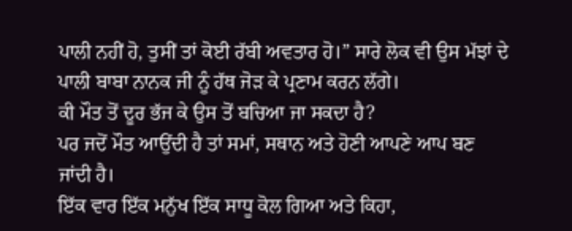ਪਾਲੀ ਨਹੀਂ ਹੋ, ਤੁਸੀਂ ਤਾਂ ਕੋਈ ਰੱਬੀ ਅਵਤਾਰ ਹੋ।” ਸਾਰੇ ਲੋਕ ਵੀ ਉਸ ਮੱਝਾਂ ਦੇ ਪਾਲੀ ਬਾਬਾ ਨਾਨਕ ਜੀ ਨੂੰ ਹੱਥ ਜੋੜ ਕੇ ਪ੍ਰਣਾਮ ਕਰਨ ਲੱਗੇ।
ਕੀ ਮੌਤ ਤੋਂ ਦੂਰ ਭੱਜ ਕੇ ਉਸ ਤੋਂ ਬਚਿਆ ਜਾ ਸਕਦਾ ਹੈ?
ਪਰ ਜਦੋਂ ਮੌਤ ਆਉਂਦੀ ਹੈ ਤਾਂ ਸਮਾਂ, ਸਥਾਨ ਅਤੇ ਹੋਣੀ ਆਪਣੇ ਆਪ ਬਣ ਜਾਂਦੀ ਹੈ।
ਇੱਕ ਵਾਰ ਇੱਕ ਮਨੁੱਖ ਇੱਕ ਸਾਧੂ ਕੋਲ ਗਿਆ ਅਤੇ ਕਿਹਾ,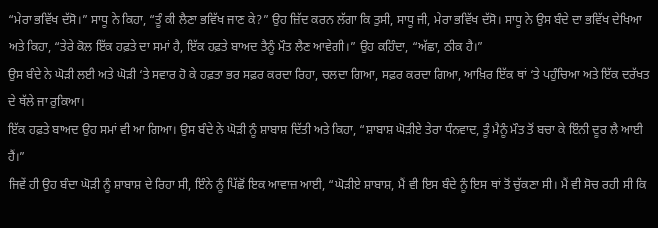“ਮੇਰਾ ਭਵਿੱਖ ਦੱਸੋ।” ਸਾਧੂ ਨੇ ਕਿਹਾ, “ਤੂੰ ਕੀ ਲੈਣਾ ਭਵਿੱਖ ਜਾਣ ਕੇ?” ਉਹ ਜ਼ਿੱਦ ਕਰਨ ਲੱਗਾ ਕਿ ਤੁਸੀ, ਸਾਧੂ ਜੀ, ਮੇਰਾ ਭਵਿੱਖ ਦੱਸੋ। ਸਾਧੂ ਨੇ ਉਸ ਬੰਦੇ ਦਾ ਭਵਿੱਖ ਦੇਖਿਆ ਅਤੇ ਕਿਹਾ, “ਤੇਰੇ ਕੋਲ ਇੱਕ ਹਫ਼ਤੇ ਦਾ ਸਮਾਂ ਹੈ, ਇੱਕ ਹਫ਼ਤੇ ਬਾਅਦ ਤੈਨੂੰ ਮੌਤ ਲੈਣ ਆਵੇਗੀ।” ਉਹ ਕਹਿੰਦਾ, “ਅੱਛਾ, ਠੀਕ ਹੈ।”
ਉਸ ਬੰਦੇ ਨੇ ਘੋੜੀ ਲਈ ਅਤੇ ਘੋੜੀ ‘ਤੇ ਸਵਾਰ ਹੋ ਕੇ ਹਫ਼ਤਾ ਭਰ ਸਫ਼ਰ ਕਰਦਾ ਰਿਹਾ, ਚਲਦਾ ਗਿਆ, ਸਫ਼ਰ ਕਰਦਾ ਗਿਆ, ਆਖ਼ਿਰ ਇੱਕ ਥਾਂ ‘ਤੇ ਪਹੁੰਚਿਆ ਅਤੇ ਇੱਕ ਦਰੱਖਤ ਦੇ ਥੱਲੇ ਜਾ ਰੁਕਿਆ।
ਇੱਕ ਹਫ਼ਤੇ ਬਾਅਦ ਉਹ ਸਮਾਂ ਵੀ ਆ ਗਿਆ। ਉਸ ਬੰਦੇ ਨੇ ਘੋੜੀ ਨੂੰ ਸ਼ਾਬਾਸ਼ ਦਿੱਤੀ ਅਤੇ ਕਿਹਾ, “ਸ਼ਾਬਾਸ਼ ਘੋੜੀਏ ਤੇਰਾ ਧੰਨਵਾਦ, ਤੂੰ ਮੈਨੂੰ ਮੌਤ ਤੋਂ ਬਚਾ ਕੇ ਇੰਨੀ ਦੂਰ ਲੈ ਆਈ ਹੈਂ।”
ਜਿਵੇਂ ਹੀ ਉਹ ਬੰਦਾ ਘੋੜੀ ਨੂੰ ਸ਼ਾਬਾਸ਼ ਦੇ ਰਿਹਾ ਸੀ, ਇੰਨੇ ਨੂੰ ਪਿੱਛੋਂ ਇਕ ਆਵਾਜ਼ ਆਈ, “ਘੋੜੀਏ ਸ਼ਾਬਾਸ਼, ਮੈਂ ਵੀ ਇਸ ਬੰਦੇ ਨੂੰ ਇਸ ਥਾਂ ਤੋਂ ਚੁੱਕਣਾ ਸੀ। ਮੈਂ ਵੀ ਸੋਚ ਰਹੀ ਸੀ ਕਿ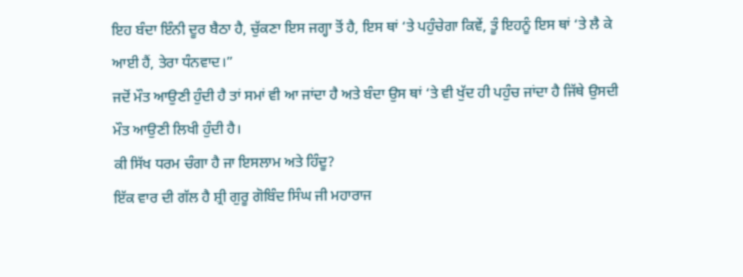ਇਹ ਬੰਦਾ ਇੰਨੀ ਦੂਰ ਬੈਠਾ ਹੈ, ਚੁੱਕਣਾ ਇਸ ਜਗ੍ਹਾ ਤੋਂ ਹੈ, ਇਸ ਥਾਂ ‘ਤੇ ਪਹੁੰਚੇਗਾ ਕਿਵੇਂ, ਤੂੰ ਇਹਨੂੰ ਇਸ ਥਾਂ ‘ਤੇ ਲੈ ਕੇ ਆਈ ਹੈਂ, ਤੇਰਾ ਧੰਨਵਾਦ।”
ਜਦੋਂ ਮੌਤ ਆਉਣੀ ਹੁੰਦੀ ਹੈ ਤਾਂ ਸਮਾਂ ਵੀ ਆ ਜਾਂਦਾ ਹੈ ਅਤੇ ਬੰਦਾ ਉਸ ਥਾਂ ‘ਤੇ ਵੀ ਖੁੱਦ ਹੀ ਪਹੁੰਚ ਜਾਂਦਾ ਹੈ ਜਿੱਥੇ ਉਸਦੀ ਮੌਤ ਆਉਣੀ ਲਿਖੀ ਹੁੰਦੀ ਹੈ।
ਕੀ ਸਿੱਖ ਧਰਮ ਚੰਗਾ ਹੈ ਜਾ ਇਸਲਾਮ ਅਤੇ ਹਿੰਦੂ?
ਇੱਕ ਵਾਰ ਦੀ ਗੱਲ ਹੈ ਸ਼੍ਰੀ ਗੁਰੂ ਗੋਬਿੰਦ ਸਿੰਘ ਜੀ ਮਹਾਰਾਜ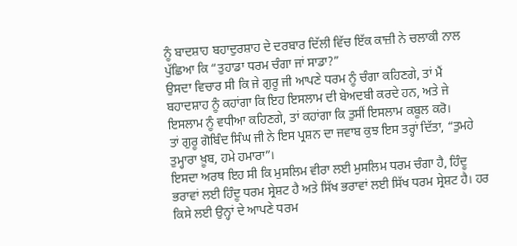ਨੂੰ ਬਾਦਸ਼ਾਹ ਬਹਾਦੁਰਸ਼ਾਹ ਦੇ ਦਰਬਾਰ ਦਿੱਲੀ ਵਿੱਚ ਇੱਕ ਕਾਜ਼ੀ ਨੇ ਚਲਾਕੀ ਨਾਲ ਪੁੱਛਿਆ ਕਿ “ਤੁਹਾਡਾ ਧਰਮ ਚੰਗਾ ਜਾਂ ਸਾਡਾ?”
ਉਸਦਾ ਵਿਚਾਰ ਸੀ ਕਿ ਜੇ ਗੁਰੂ ਜੀ ਆਪਣੇ ਧਰਮ ਨੂੰ ਚੰਗਾ ਕਹਿਣਗੇ, ਤਾਂ ਮੈਂ ਬਹਾਦਸ਼ਾਹ ਨੂੰ ਕਹਾਂਗਾ ਕਿ ਇਹ ਇਸਲਾਮ ਦੀ ਬੇਅਦਬੀ ਕਰਦੇ ਹਨ, ਅਤੇ ਜੇ ਇਸਲਾਮ ਨੂੰ ਵਧੀਆ ਕਹਿਣਗੇ, ਤਾਂ ਕਹਾਂਗਾ ਕਿ ਤੁਸੀਂ ਇਸਲਾਮ ਕਬੂਲ ਕਰੋ।
ਤਾਂ ਗੁਰੂ ਗੋਬਿੰਦ ਸਿੰਘ ਜੀ ਨੇ ਇਸ ਪ੍ਰਸ਼ਨ ਦਾ ਜਵਾਬ ਕੁਝ ਇਸ ਤਰ੍ਹਾਂ ਦਿੱਤਾ, “ਤੁਮਹੇ ਤੁਮ੍ਹਾਰਾ ਖ਼ੂਬ, ਹਮੇ ਹਮਾਰਾ”।
ਇਸਦਾ ਅਰਥ ਇਹ ਸੀ ਕਿ ਮੁਸਲਿਮ ਵੀਰਾ ਲਈ ਮੁਸਲਿਮ ਧਰਮ ਚੰਗਾ ਹੈ, ਹਿੰਦੂ ਭਰਾਵਾਂ ਲਈ ਹਿੰਦੂ ਧਰਮ ਸ੍ਰੇਸ਼ਟ ਹੈ ਅਤੇ ਸਿੱਖ ਭਰਾਵਾਂ ਲਈ ਸਿੱਖ ਧਰਮ ਸ੍ਰੇਸ਼ਟ ਹੈ। ਹਰ ਕਿਸੇ ਲਈ ਉਨ੍ਹਾਂ ਦੇ ਆਪਣੇ ਧਰਮ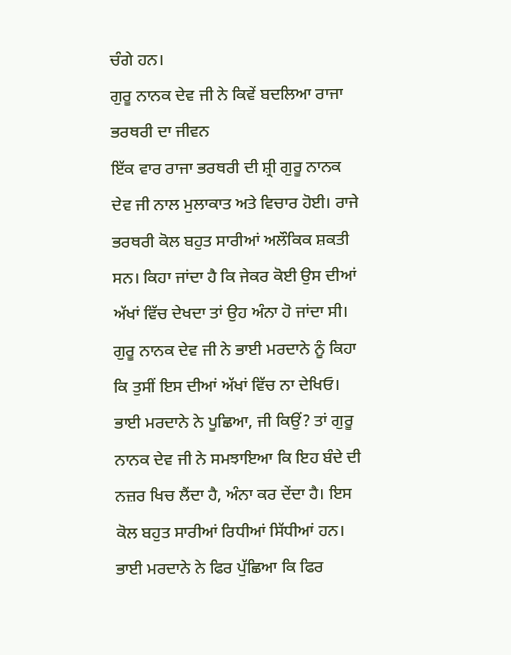ਚੰਗੇ ਹਨ।
ਗੁਰੂ ਨਾਨਕ ਦੇਵ ਜੀ ਨੇ ਕਿਵੇਂ ਬਦਲਿਆ ਰਾਜਾ ਭਰਥਰੀ ਦਾ ਜੀਵਨ
ਇੱਕ ਵਾਰ ਰਾਜਾ ਭਰਥਰੀ ਦੀ ਸ਼੍ਰੀ ਗੁਰੂ ਨਾਨਕ ਦੇਵ ਜੀ ਨਾਲ ਮੁਲਾਕਾਤ ਅਤੇ ਵਿਚਾਰ ਹੋਈ। ਰਾਜੇ ਭਰਥਰੀ ਕੋਲ ਬਹੁਤ ਸਾਰੀਆਂ ਅਲੌਕਿਕ ਸ਼ਕਤੀ ਸਨ। ਕਿਹਾ ਜਾਂਦਾ ਹੈ ਕਿ ਜੇਕਰ ਕੋਈ ਉਸ ਦੀਆਂ ਅੱਖਾਂ ਵਿੱਚ ਦੇਖਦਾ ਤਾਂ ਉਹ ਅੰਨਾ ਹੋ ਜਾਂਦਾ ਸੀ।
ਗੁਰੂ ਨਾਨਕ ਦੇਵ ਜੀ ਨੇ ਭਾਈ ਮਰਦਾਨੇ ਨੂੰ ਕਿਹਾ ਕਿ ਤੁਸੀਂ ਇਸ ਦੀਆਂ ਅੱਖਾਂ ਵਿੱਚ ਨਾ ਦੇਖਿਓ।
ਭਾਈ ਮਰਦਾਨੇ ਨੇ ਪੂਛਿਆ, ਜੀ ਕਿਉਂ? ਤਾਂ ਗੁਰੂ ਨਾਨਕ ਦੇਵ ਜੀ ਨੇ ਸਮਝਾਇਆ ਕਿ ਇਹ ਬੰਦੇ ਦੀ ਨਜ਼ਰ ਖਿਚ ਲੈਂਦਾ ਹੈ, ਅੰਨਾ ਕਰ ਦੇਂਦਾ ਹੈ। ਇਸ ਕੋਲ ਬਹੁਤ ਸਾਰੀਆਂ ਰਿਧੀਆਂ ਸਿੱਧੀਆਂ ਹਨ।
ਭਾਈ ਮਰਦਾਨੇ ਨੇ ਫਿਰ ਪੁੱਛਿਆ ਕਿ ਫਿਰ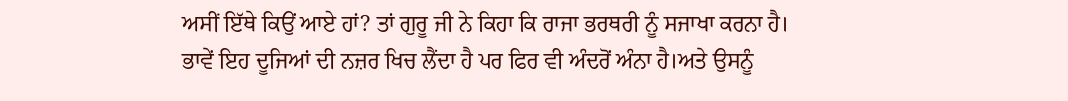ਅਸੀਂ ਇੱਥੇ ਕਿਉਂ ਆਏ ਹਾਂ? ਤਾਂ ਗੁਰੂ ਜੀ ਨੇ ਕਿਹਾ ਕਿ ਰਾਜਾ ਭਰਥਰੀ ਨੂੰ ਸਜਾਖਾ ਕਰਨਾ ਹੈ। ਭਾਵੇਂ ਇਹ ਦੂਜਿਆਂ ਦੀ ਨਜ਼ਰ ਖਿਚ ਲੈਂਦਾ ਹੈ ਪਰ ਫਿਰ ਵੀ ਅੰਦਰੋਂ ਅੰਨਾ ਹੈ।ਅਤੇ ਉਸਨੂੰ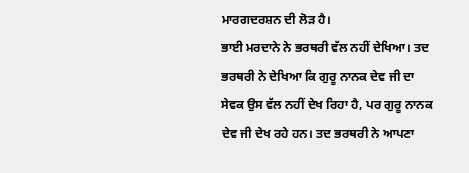ਮਾਰਗਦਰਸ਼ਨ ਦੀ ਲੋੜ ਹੈ।
ਭਾਈ ਮਰਦਾਨੇ ਨੇ ਭਰਥਰੀ ਵੱਲ ਨਹੀਂ ਦੇਖਿਆ। ਤਦ ਭਰਥਰੀ ਨੇ ਦੇਖਿਆ ਕਿ ਗੁਰੂ ਨਾਨਕ ਦੇਵ ਜੀ ਦਾ ਸੇਵਕ ਉਸ ਵੱਲ ਨਹੀਂ ਦੇਖ ਰਿਹਾ ਹੈ, ਪਰ ਗੁਰੂ ਨਾਨਕ ਦੇਵ ਜੀ ਦੇਖ ਰਹੇ ਹਨ। ਤਦ ਭਰਥਰੀ ਨੇ ਆਪਣਾ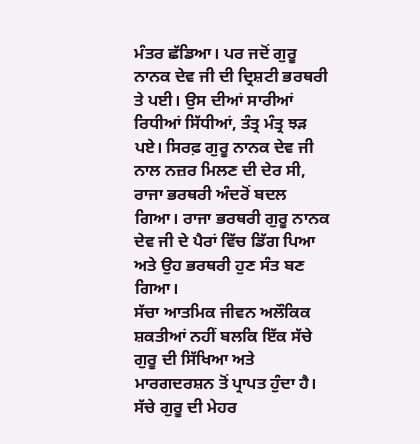ਮੰਤਰ ਛੱਡਿਆ। ਪਰ ਜਦੋਂ ਗੁਰੂ ਨਾਨਕ ਦੇਵ ਜੀ ਦੀ ਦ੍ਰਿਸ਼ਟੀ ਭਰਥਰੀ ਤੇ ਪਈ। ਉਸ ਦੀਆਂ ਸਾਰੀਆਂ ਰਿਧੀਆਂ ਸਿੱਧੀਆਂ, ਤੰਤ੍ਰ ਮੰਤ੍ਰ ਝੜ ਪਏ। ਸਿਰਫ਼ ਗੁਰੂ ਨਾਨਕ ਦੇਵ ਜੀ ਨਾਲ ਨਜ਼ਰ ਮਿਲਣ ਦੀ ਦੇਰ ਸੀ, ਰਾਜਾ ਭਰਥਰੀ ਅੰਦਰੋਂ ਬਦਲ ਗਿਆ। ਰਾਜਾ ਭਰਥਰੀ ਗੁਰੂ ਨਾਨਕ ਦੇਵ ਜੀ ਦੇ ਪੈਰਾਂ ਵਿੱਚ ਡਿੱਗ ਪਿਆ ਅਤੇ ਉਹ ਭਰਥਰੀ ਹੁਣ ਸੰਤ ਬਣ ਗਿਆ।
ਸੱਚਾ ਆਤਮਿਕ ਜੀਵਨ ਅਲੌਕਿਕ ਸ਼ਕਤੀਆਂ ਨਹੀਂ ਬਲਕਿ ਇੱਕ ਸੱਚੇ ਗੁਰੂ ਦੀ ਸਿੱਖਿਆ ਅਤੇ ਮਾਰਗਦਰਸ਼ਨ ਤੋਂ ਪ੍ਰਾਪਤ ਹੁੰਦਾ ਹੈ। ਸੱਚੇ ਗੁਰੂ ਦੀ ਮੇਹਰ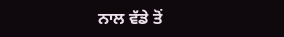ਨਾਲ ਵੱਡੇ ਤੋਂ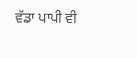ਵੱਡਾ ਪਾਪੀ ਵੀ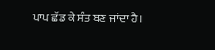ਪਾਪ ਛੱਡ ਕੇ ਸੰਤ ਬਣ ਜਾਂਦਾ ਹੈ।